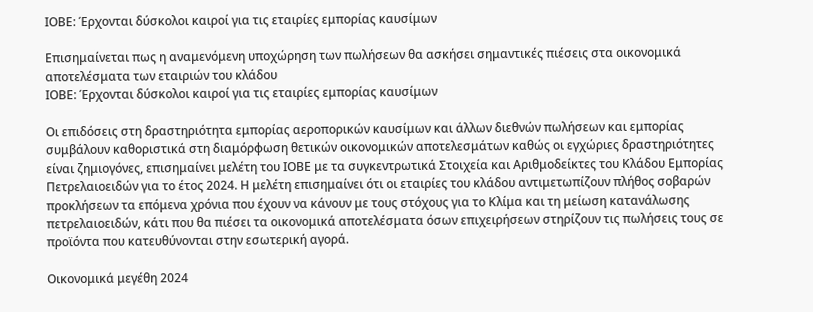ΙΟΒΕ: Έρχονται δύσκολοι καιροί για τις εταιρίες εμπορίας καυσίμων

Επισημαίνεται πως η αναμενόμενη υποχώρηση των πωλήσεων θα ασκήσει σημαντικές πιέσεις στα οικονομικά αποτελέσματα των εταιριών του κλάδου
ΙΟΒΕ: Έρχονται δύσκολοι καιροί για τις εταιρίες εμπορίας καυσίμων

Οι επιδόσεις στη δραστηριότητα εμπορίας αεροπορικών καυσίμων και άλλων διεθνών πωλήσεων και εμπορίας συμβάλουν καθοριστικά στη διαμόρφωση θετικών οικονομικών αποτελεσμάτων καθώς οι εγχώριες δραστηριότητες είναι ζημιογόνες, επισημαίνει μελέτη του ΙΟΒΕ με τα συγκεντρωτικά Στοιχεία και Αριθμοδείκτες του Κλάδου Εμπορίας Πετρελαιοειδών για το έτος 2024. Η μελέτη επισημαίνει ότι οι εταιρίες του κλάδου αντιμετωπίζουν πλήθος σοβαρών προκλήσεων τα επόμενα χρόνια που έχουν να κάνουν με τους στόχους για το Κλίμα και τη μείωση κατανάλωσης πετρελαιοειδών, κάτι που θα πιέσει τα οικονομικά αποτελέσματα όσων επιχειρήσεων στηρίζουν τις πωλήσεις τους σε προϊόντα που κατευθύνονται στην εσωτερική αγορά.

Οικονομικά μεγέθη 2024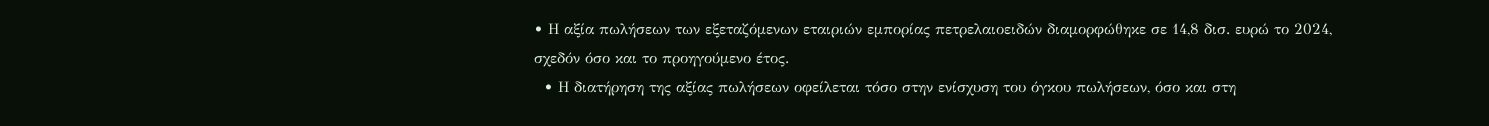• Η αξία πωλήσεων των εξεταζόμενων εταιριών εμπορίας πετρελαιοειδών διαμορφώθηκε σε 14,8 δισ. ευρώ το 2024, σχεδόν όσο και το προηγούμενο έτος.
  • Η διατήρηση της αξίας πωλήσεων οφείλεται τόσο στην ενίσχυση του όγκου πωλήσεων, όσο και στη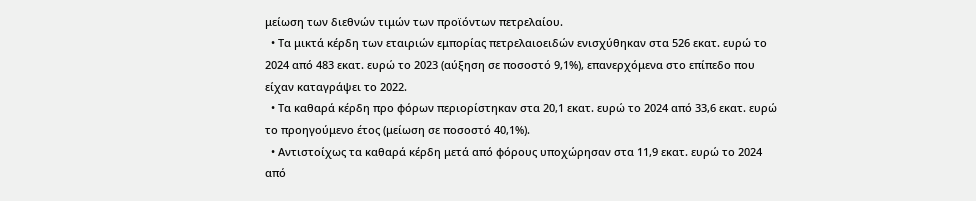μείωση των διεθνών τιμών των προϊόντων πετρελαίου.
  • Τα μικτά κέρδη των εταιριών εμπορίας πετρελαιοειδών ενισχύθηκαν στα 526 εκατ. ευρώ το 2024 από 483 εκατ. ευρώ το 2023 (αύξηση σε ποσοστό 9,1%), επανερχόμενα στο επίπεδο που είχαν καταγράψει το 2022.
  • Τα καθαρά κέρδη προ φόρων περιορίστηκαν στα 20,1 εκατ. ευρώ το 2024 από 33,6 εκατ. ευρώ το προηγούμενο έτος (μείωση σε ποσοστό 40,1%).
  • Αντιστοίχως τα καθαρά κέρδη μετά από φόρους υποχώρησαν στα 11,9 εκατ. ευρώ το 2024 από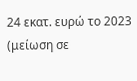24 εκατ. ευρώ το 2023 (μείωση σε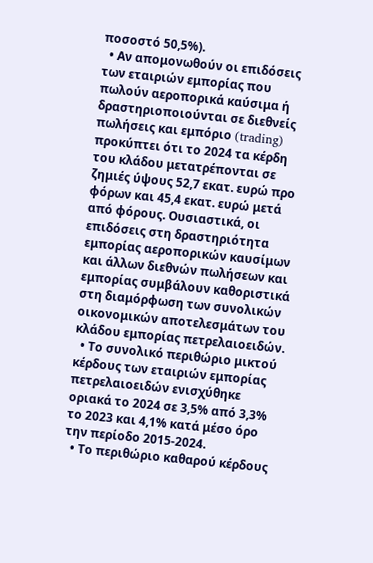ποσοστό 50,5%).
  • Αν απομονωθούν οι επιδόσεις των εταιριών εμπορίας που πωλούν αεροπορικά καύσιμα ή δραστηριοποιούνται σε διεθνείς πωλήσεις και εμπόριο (trading) προκύπτει ότι το 2024 τα κέρδη του κλάδου μετατρέπονται σε ζημιές ύψους 52,7 εκατ. ευρώ προ φόρων και 45,4 εκατ. ευρώ μετά από φόρους. Ουσιαστικά, οι επιδόσεις στη δραστηριότητα εμπορίας αεροπορικών καυσίμων και άλλων διεθνών πωλήσεων και εμπορίας συμβάλουν καθοριστικά στη διαμόρφωση των συνολικών οικονομικών αποτελεσμάτων του κλάδου εμπορίας πετρελαιοειδών.
  • Το συνολικό περιθώριο μικτού κέρδους των εταιριών εμπορίας πετρελαιοειδών ενισχύθηκε οριακά το 2024 σε 3,5% από 3,3% το 2023 και 4,1% κατά μέσο όρο την περίοδο 2015-2024.
  • Το περιθώριο καθαρού κέρδους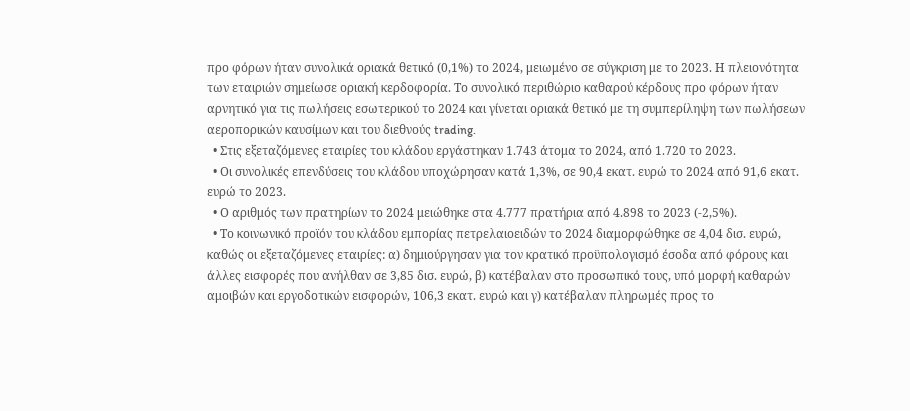προ φόρων ήταν συνολικά οριακά θετικό (0,1%) το 2024, μειωμένο σε σύγκριση με το 2023. Η πλειονότητα των εταιριών σημείωσε οριακή κερδοφορία. Το συνολικό περιθώριο καθαρού κέρδους προ φόρων ήταν αρνητικό για τις πωλήσεις εσωτερικού το 2024 και γίνεται οριακά θετικό με τη συμπερίληψη των πωλήσεων αεροπορικών καυσίμων και του διεθνούς trading.
  • Στις εξεταζόμενες εταιρίες του κλάδου εργάστηκαν 1.743 άτομα το 2024, από 1.720 το 2023.
  • Οι συνολικές επενδύσεις του κλάδου υποχώρησαν κατά 1,3%, σε 90,4 εκατ. ευρώ το 2024 από 91,6 εκατ. ευρώ το 2023.
  • Ο αριθμός των πρατηρίων το 2024 μειώθηκε στα 4.777 πρατήρια από 4.898 το 2023 (-2,5%).
  • Το κοινωνικό προϊόν του κλάδου εμπορίας πετρελαιοειδών το 2024 διαμορφώθηκε σε 4,04 δισ. ευρώ, καθώς οι εξεταζόμενες εταιρίες: α) δημιούργησαν για τον κρατικό προϋπολογισμό έσοδα από φόρους και άλλες εισφορές που ανήλθαν σε 3,85 δισ. ευρώ, β) κατέβαλαν στο προσωπικό τους, υπό μορφή καθαρών αμοιβών και εργοδοτικών εισφορών, 106,3 εκατ. ευρώ και γ) κατέβαλαν πληρωμές προς το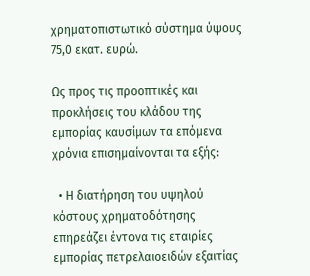χρηματοπιστωτικό σύστημα ύψους 75,0 εκατ. ευρώ.

Ως προς τις προοπτικές και προκλήσεις του κλάδου της εμπορίας καυσίμων τα επόμενα χρόνια επισημαίνονται τα εξής:

  • Η διατήρηση του υψηλού κόστους χρηματοδότησης επηρεάζει έντονα τις εταιρίες εμπορίας πετρελαιοειδών εξαιτίας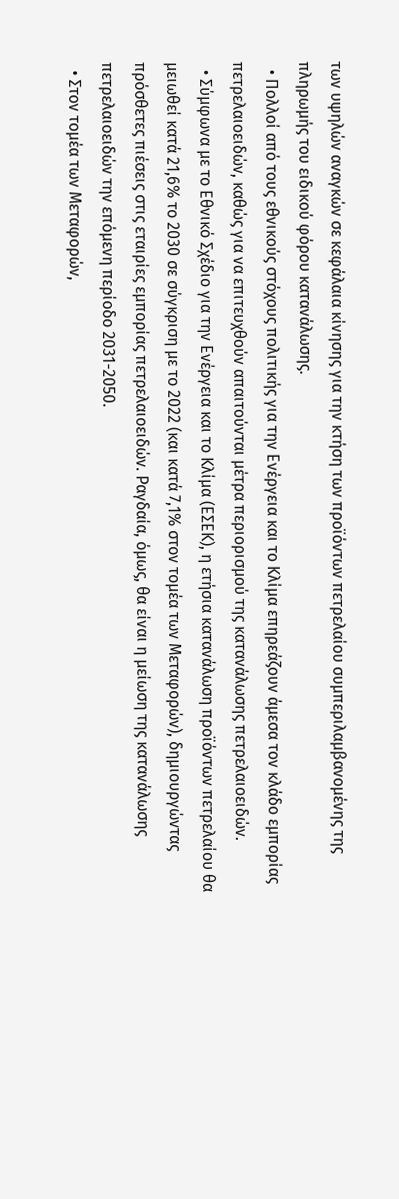των υψηλών αναγκών σε κεφάλαια κίνησης για την κτήση των προϊόντων πετρελαίου συμπεριλαμβανομένης της πληρωμής του ειδικού φόρου κατανάλωσης.
  • Πολλοί από τους εθνικούς στόχους πολιτικής για την Ενέργεια και το Κλίμα επηρεάζουν άμεσα τον κλάδο εμπορίας πετρελαιοειδών, καθώς για να επιτευχθούν απαιτούνται μέτρα περιορισμού της κατανάλωσης πετρελαιοειδών.
  • Σύμφωνα με το Εθνικό Σχέδιο για την Ενέργεια και το Κλίμα (ΕΣΕΚ), η ετήσια κατανάλωση προϊόντων πετρελαίου θα μειωθεί κατά 21,6% το 2030 σε σύγκριση με το 2022 (και κατά 7,1% στον τομέα των Μεταφορών), δημιουργώντας πρόσθετες πιέσεις στις εταιρίες εμπορίας πετρελαιοειδών. Ραγδαία, όμως, θα είναι η μείωση της κατανάλωσης πετρελαιοειδών την επόμενη περίοδο 2031-2050.
  • Στον τομέα των Μεταφορών,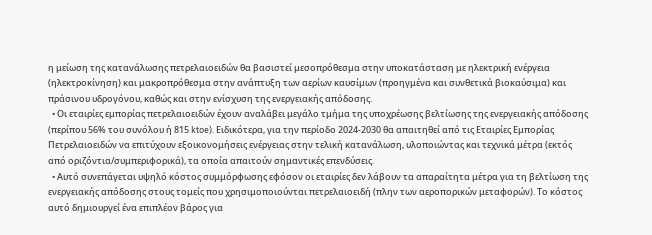η μείωση της κατανάλωσης πετρελαιοειδών θα βασιστεί μεσοπρόθεσμα στην υποκατάσταση με ηλεκτρική ενέργεια (ηλεκτροκίνηση) και μακροπρόθεσμα στην ανάπτυξη των αερίων καυσίμων (προηγμένα και συνθετικά βιοκαύσιμα) και πράσινου υδρογόνου, καθώς και στην ενίσχυση της ενεργειακής απόδοσης.
  • Οι εταιρίες εμπορίας πετρελαιοειδών έχουν αναλάβει μεγάλο τμήμα της υποχρέωσης βελτίωσης της ενεργειακής απόδοσης (περίπου 56% του συνόλου ή 815 ktoe). Ειδικότερα, για την περίοδο 2024-2030 θα απαιτηθεί από τις Εταιρίες Εμπορίας Πετρελαιοειδών να επιτύχουν εξοικονομήσεις ενέργειας στην τελική κατανάλωση, υλοποιώντας και τεχνικά μέτρα (εκτός από οριζόντια/συμπεριφορικά), τα οποία απαιτούν σημαντικές επενδύσεις.
  • Αυτό συνεπάγεται υψηλό κόστος συμμόρφωσης εφόσον οι εταιρίες δεν λάβουν τα απαραίτητα μέτρα για τη βελτίωση της ενεργειακής απόδοσης στους τομείς που χρησιμοποιούνται πετρελαιοειδή (πλην των αεροπορικών μεταφορών). Το κόστος αυτό δημιουργεί ένα επιπλέον βάρος για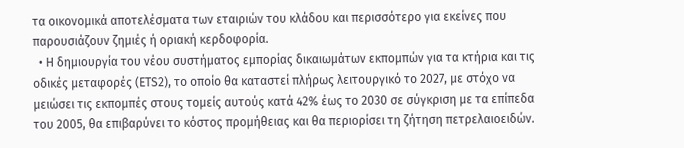τα οικονομικά αποτελέσματα των εταιριών του κλάδου και περισσότερο για εκείνες που παρουσιάζουν ζημιές ή οριακή κερδοφορία.
  • Η δημιουργία του νέου συστήματος εμπορίας δικαιωμάτων εκπομπών για τα κτήρια και τις οδικές μεταφορές (ETS2), το οποίο θα καταστεί πλήρως λειτουργικό το 2027, με στόχο να μειώσει τις εκπομπές στους τομείς αυτούς κατά 42% έως το 2030 σε σύγκριση με τα επίπεδα του 2005, θα επιβαρύνει το κόστος προμήθειας και θα περιορίσει τη ζήτηση πετρελαιοειδών.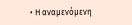• Η αναμενόμενη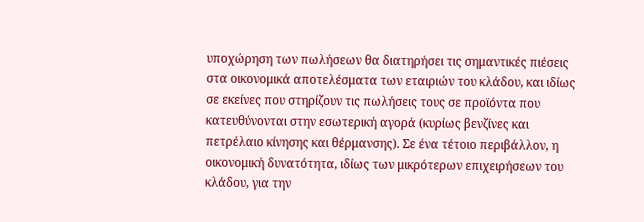υποχώρηση των πωλήσεων θα διατηρήσει τις σημαντικές πιέσεις στα οικονομικά αποτελέσματα των εταιριών του κλάδου, και ιδίως σε εκείνες που στηρίζουν τις πωλήσεις τους σε προϊόντα που κατευθύνονται στην εσωτερική αγορά (κυρίως βενζίνες και πετρέλαιο κίνησης και θέρμανσης). Σε ένα τέτοιο περιβάλλον, η οικονομική δυνατότητα, ιδίως των μικρότερων επιχειρήσεων του κλάδου, για την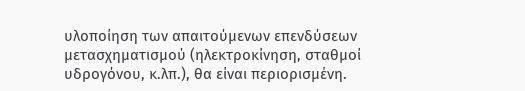υλοποίηση των απαιτούμενων επενδύσεων μετασχηματισμού (ηλεκτροκίνηση, σταθμοί υδρογόνου, κ.λπ.), θα είναι περιορισμένη.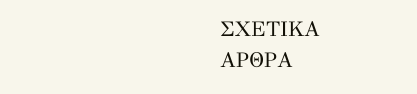ΣΧΕΤΙΚΑ ΑΡΘΡΑ